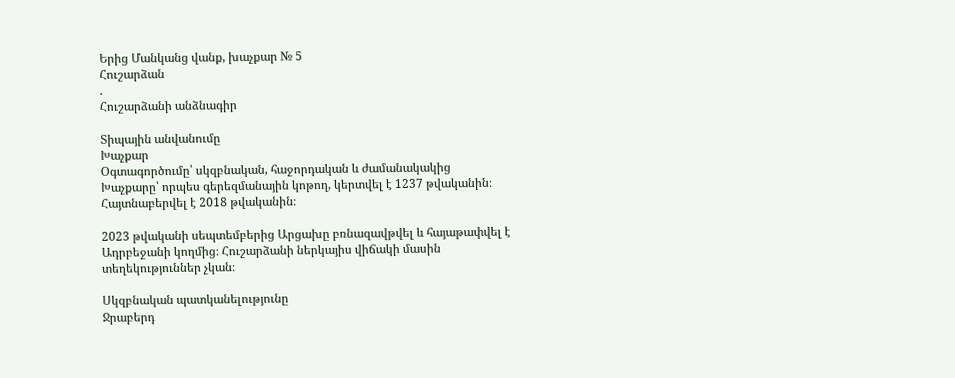Երից Մանկանց վանք, խաչքար № 5
Հուշարձան
.
Հուշարձանի անձնագիր

Տիպային անվանումը
Խաչքար
Օգտագործումը՝ սկզբնական, հաջորդական և ժամանակակից
Խաչքարը՝ որպես գերեզմանային կոթող, կերտվել է 1237 թվականին։ Հայտնաբերվել է 2018 թվականին։

2023 թվականի սեպտեմբերից Արցախը բռնազավթվել և հայաթափվել է Ադրբեջանի կողմից։ Հուշարձանի ներկայիս վիճակի մասին տեղեկություններ չկան։

Սկզբնական պատկանելությունը
Ջրաբերդ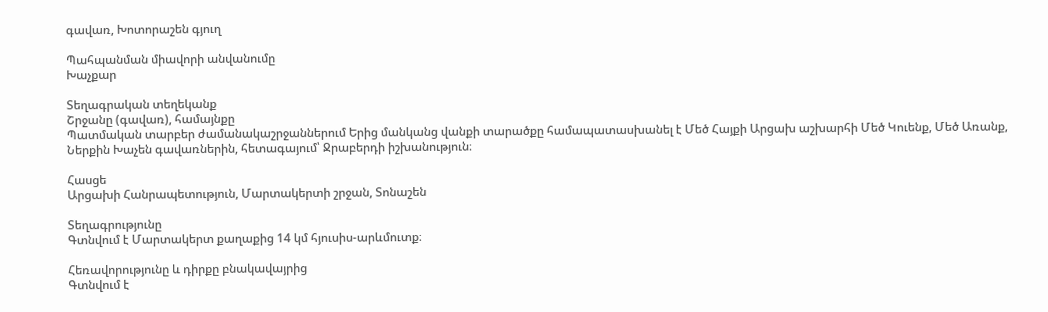գավառ, Խոտորաշեն գյուղ

Պահպանման միավորի անվանումը
Խաչքար

Տեղագրական տեղեկանք
Շրջանը (գավառ), համայնքը
Պատմական տարբեր ժամանակաշրջաններում Երից մանկանց վանքի տարածքը համապատասխանել է Մեծ Հայքի Արցախ աշխարհի Մեծ Կուենք, Մեծ Առանք, Ներքին Խաչեն գավառներին, հետագայում՝ Ջրաբերդի իշխանություն։

Հասցե
Արցախի Հանրապետություն, Մարտակերտի շրջան, Տոնաշեն

Տեղագրությունը
Գտնվում է Մարտակերտ քաղաքից 14 կմ հյուսիս-արևմուտք։

Հեռավորությունը և դիրքը բնակավայրից
Գտնվում է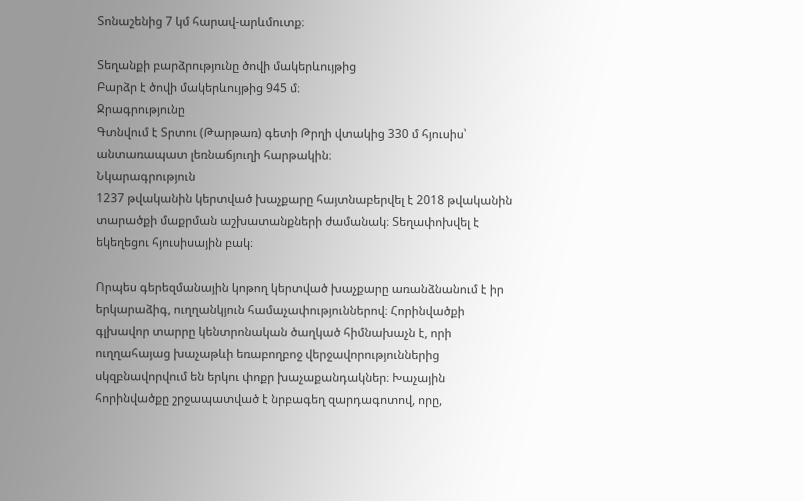Տոնաշենից 7 կմ հարավ-արևմուտք։

Տեղանքի բարձրությունը ծովի մակերևույթից
Բարձր է ծովի մակերևույթից 945 մ։
Ջրագրությունը
Գտնվում է Տրտու (Թարթառ) գետի Թրղի վտակից 330 մ հյուսիս՝ անտառապատ լեռնաճյուղի հարթակին։
Նկարագրություն
1237 թվականին կերտված խաչքարը հայտնաբերվել է 2018 թվականին տարածքի մաքրման աշխատանքների ժամանակ։ Տեղափոխվել է եկեղեցու հյուսիսային բակ։

Որպես գերեզմանային կոթող կերտված խաչքարը առանձնանում է իր երկարաձիգ, ուղղանկյուն համաչափություններով։ Հորինվածքի գլխավոր տարրը կենտրոնական ծաղկած հիմնախաչն է, որի ուղղահայաց խաչաթևի եռաբողբոջ վերջավորություններից սկզբնավորվում են երկու փոքր խաչաքանդակներ։ Խաչային հորինվածքը շրջապատված է նրբագեղ զարդագոտով, որը,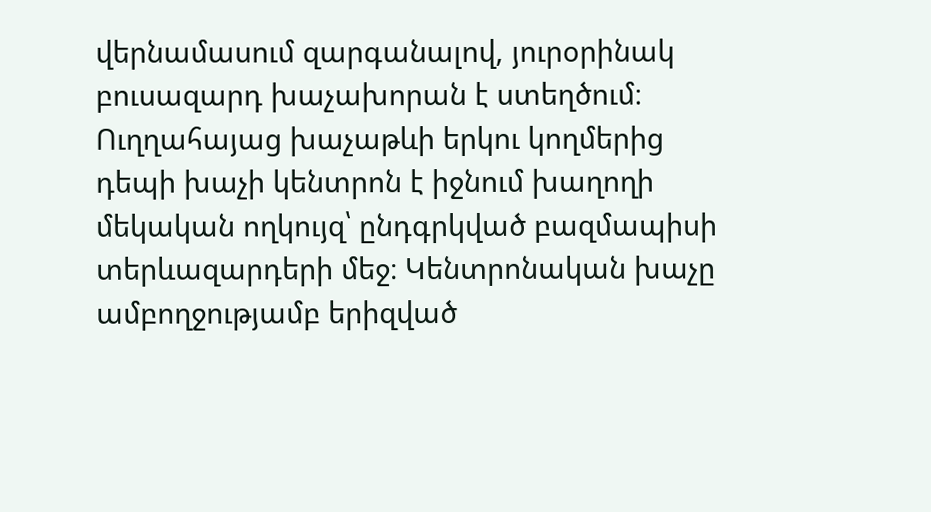վերնամասում զարգանալով, յուրօրինակ բուսազարդ խաչախորան է ստեղծում։ Ուղղահայաց խաչաթևի երկու կողմերից դեպի խաչի կենտրոն է իջնում խաղողի մեկական ողկույզ՝ ընդգրկված բազմապիսի տերևազարդերի մեջ։ Կենտրոնական խաչը ամբողջությամբ երիզված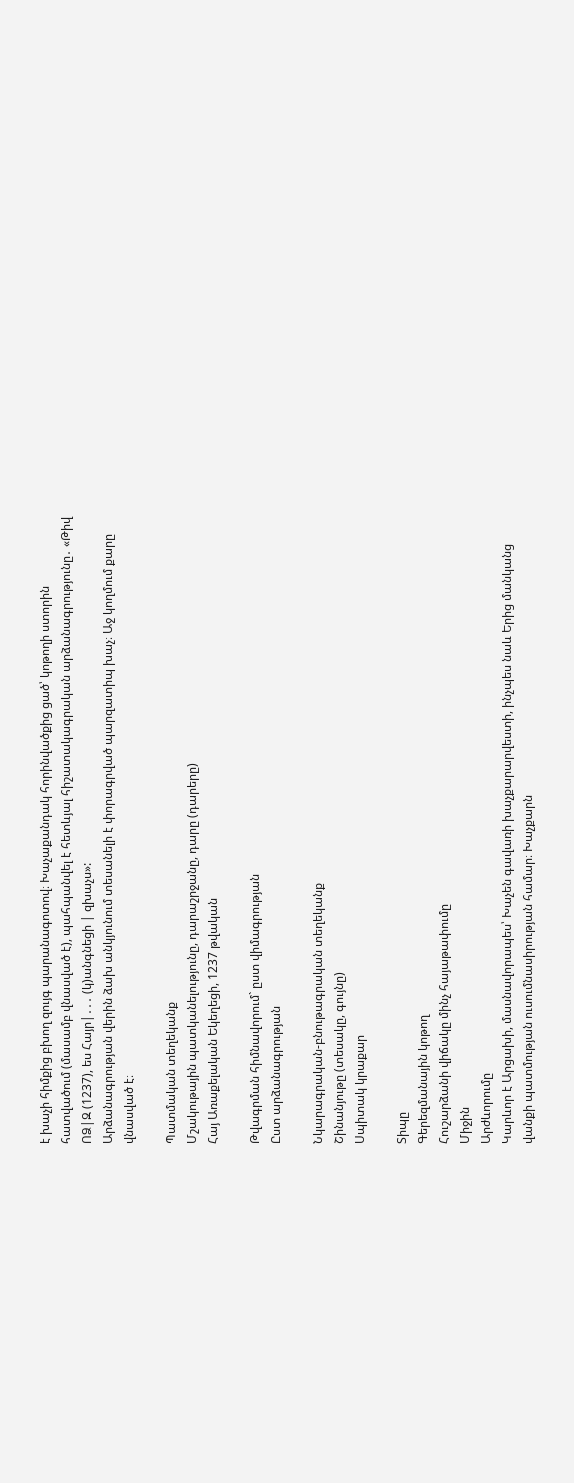է խաչի հիմքից բխող զույգ պարանագոտով։ Խաչաքանդակ հորինվածքից ցած՝ կոթողի ստորին հատվածում (մասամբ վնասված է), պահպանվել է հետևյալ հիշատակագրական արձանագրությունը․ «Թիվ ՈՁ|Զ (1237), ես Հայր|․․․ (կ)անգնեցի | զխաչս»:
Արձանագրության վերին ձախ անկյունում տեսանելի է փորագրված պարզատիպ խաչ։ Աջ կողմում քարը վնասված է։

Պատմական տեղեկանք
Մշակութային պատկանելությունը, դարաշրջանը, դարը (դարերը)
Հայ Առաքելական Եկեղեցի, 1237 թվական

Թվագրման հիմնավորում` ըստ վիմագրության
Ըստ արձանագրության

Նկարագրական-բնութագրական տեղեկանք
Շինանյութը (տեսակը, գույնը)
Սպիտակ կրաքար

Տիպը
Գերեզմանային կոթող
Հուշարձանի վիճակը մինչ հայաթափումը
Միջին
Արժևորումը
Կարևոր է Արցախի, մասնավորապես՝ Խաչեն գավառի խաչքարարվեստի, ինչպես նաև Երից մանկանց վանքի պատմության ուսումնասիրության համար։ Խաչքարն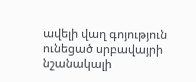ավելի վաղ գոյություն ունեցած սրբավայրի նշանակալի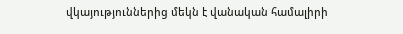վկայություններից մեկն է վանական համալիրի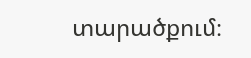տարածքում։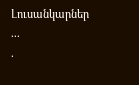Լուսանկարներ
...
.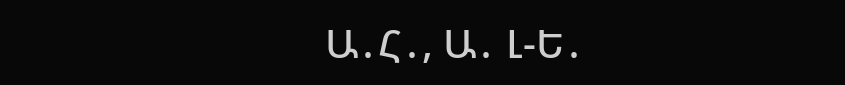Ա․Հ․, Ա․ Լ-Ե․